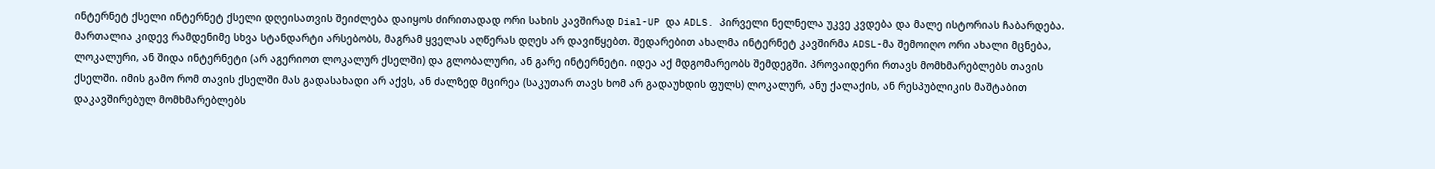ინტერნეტ ქსელი ინტერნეტ ქსელი დღეისათვის შეიძლება დაიყოს ძირითადად ორი სახის კავშირად Dial-UP და ADLS. პირველი ნელნელა უკვე კვდება და მალე ისტორიას ჩაბარდება. მართალია კიდევ რამდენიმე სხვა სტანდარტი არსებობს, მაგრამ ყველას აღწერას დღეს არ დავიწყებთ. შედარებით ახალმა ინტერნეტ კავშირმა ADSL-მა შემოიღო ორი ახალი მცნება, ლოკალური, ან შიდა ინტერნეტი (არ აგერიოთ ლოკალურ ქსელში) და გლობალური, ან გარე ინტერნეტი. იდეა აქ მდგომარეობს შემდეგში. პროვაიდერი რთავს მომხმარებლებს თავის ქსელში. იმის გამო რომ თავის ქსელში მას გადასახადი არ აქვს, ან ძალზედ მცირეა (საკუთარ თავს ხომ არ გადაუხდის ფულს) ლოკალურ, ანუ ქალაქის, ან რესპუბლიკის მაშტაბით დაკავშირებულ მომხმარებლებს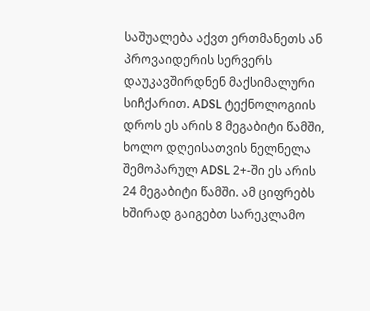საშუალება აქვთ ერთმანეთს ან პროვაიდერის სერვერს დაუკავშირდნენ მაქსიმალური სიჩქარით. ADSL ტექნოლოგიის დროს ეს არის 8 მეგაბიტი წამში, ხოლო დღეისათვის ნელნელა შემოპარულ ADSL 2+-ში ეს არის 24 მეგაბიტი წამში. ამ ციფრებს ხშირად გაიგებთ სარეკლამო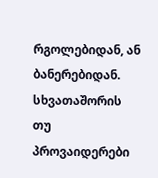რგოლებიდან, ან ბანერებიდან. სხვათაშორის თუ პროვაიდერები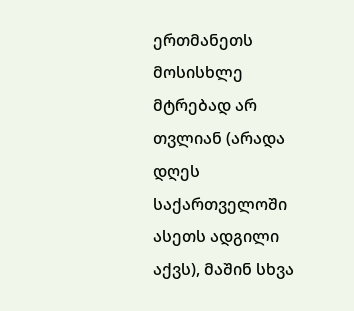ერთმანეთს მოსისხლე მტრებად არ თვლიან (არადა დღეს საქართველოში ასეთს ადგილი აქვს), მაშინ სხვა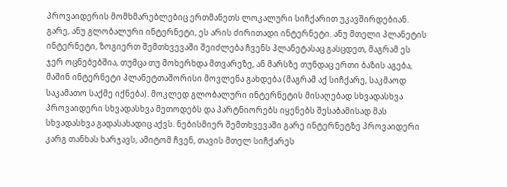პროვაიდერის მომხმარებლებიც ერთმანეთს ლოკალური სიჩქარით უკავშირდებიან. გარე, ანუ გლობალური ინტერნეტი, ეს არის ძირითადი ინტერნეტი. ანუ მთელი პლანეტის ინტერნეტი, ზოგიერთ შემთხვევაში შეიძლება ჩვენს პლანეტასაც გასცდეთ, მაგრამ ეს ჯერ ოცნებებშია, თუმცა თუ მოხერხდა მთვარეზე, ან მარსზე თუნდაც ერთი ბაზის აგება, მაშინ ინტერნეტი პლანეტთაშორისი მოვლენა გახდება (მაგრამ აქ სიჩქარე, საკმაოდ საკამათო საქმე იქნება). მოკლედ გლობალური ინტერნეტის მისაღებად სხვადასხვა პროვაიდერი სხვადასხვა მეთოდებს და პარტნიორებს იყენებს შესაბამისად მას სხვადასხვა გადასახადიც აქვს. ნებისმიერ შემთხვევაში გარე ინტერნეტზე პროვაიდერი კარგ თანხას ხარჯავს, ამიტომ ჩვენ, თავის მთელ სიჩქარეს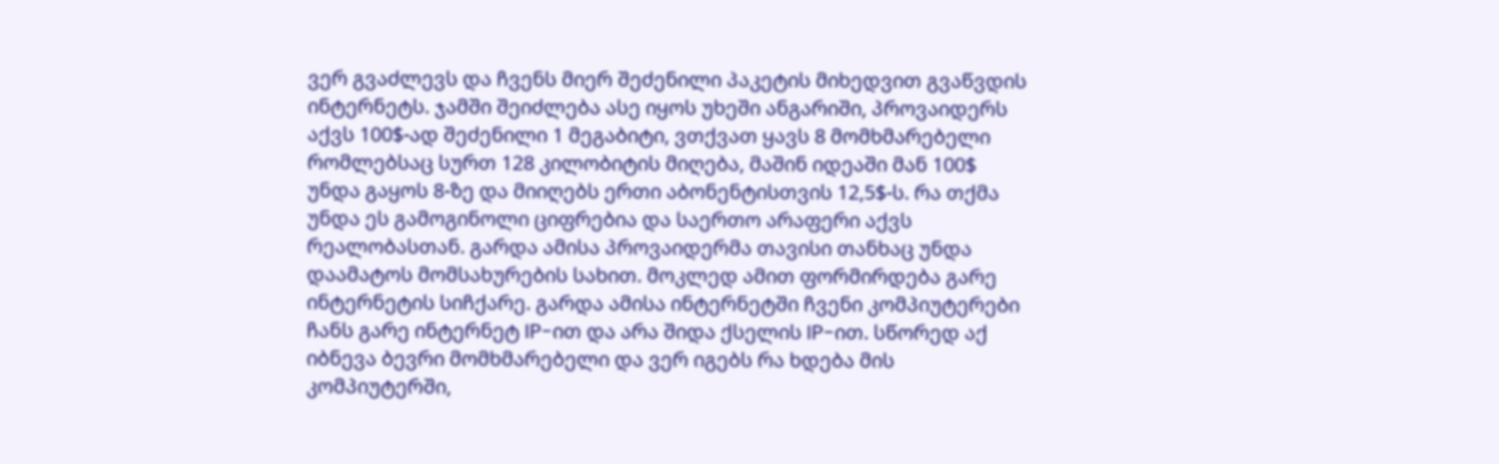ვერ გვაძლევს და ჩვენს მიერ შეძენილი პაკეტის მიხედვით გვაწვდის ინტერნეტს. ჯამში შეიძლება ასე იყოს უხეში ანგარიში, პროვაიდერს აქვს 100$-ად შეძენილი 1 მეგაბიტი, ვთქვათ ყავს 8 მომხმარებელი რომლებსაც სურთ 128 კილობიტის მიღება, მაშინ იდეაში მან 100$ უნდა გაყოს 8-ზე და მიიღებს ერთი აბონენტისთვის 12,5$-ს. რა თქმა უნდა ეს გამოგინოლი ციფრებია და საერთო არაფერი აქვს რეალობასთან. გარდა ამისა პროვაიდერმა თავისი თანხაც უნდა დაამატოს მომსახურების სახით. მოკლედ ამით ფორმირდება გარე ინტერნეტის სიჩქარე. გარდა ამისა ინტერნეტში ჩვენი კომპიუტერები ჩანს გარე ინტერნეტ IP-ით და არა შიდა ქსელის IP-ით. სწორედ აქ იბნევა ბევრი მომხმარებელი და ვერ იგებს რა ხდება მის კომპიუტერში,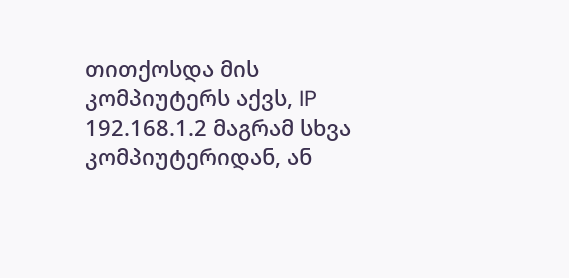თითქოსდა მის კომპიუტერს აქვს, IP 192.168.1.2 მაგრამ სხვა კომპიუტერიდან, ან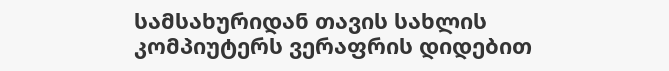სამსახურიდან თავის სახლის კომპიუტერს ვერაფრის დიდებით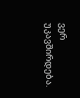ვერ უკავშირდება.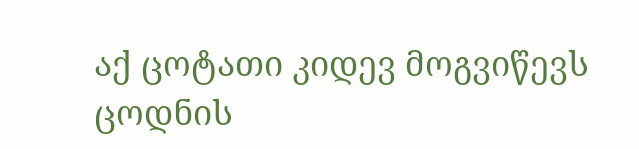აქ ცოტათი კიდევ მოგვიწევს ცოდნის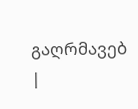გაღრმავებ
|